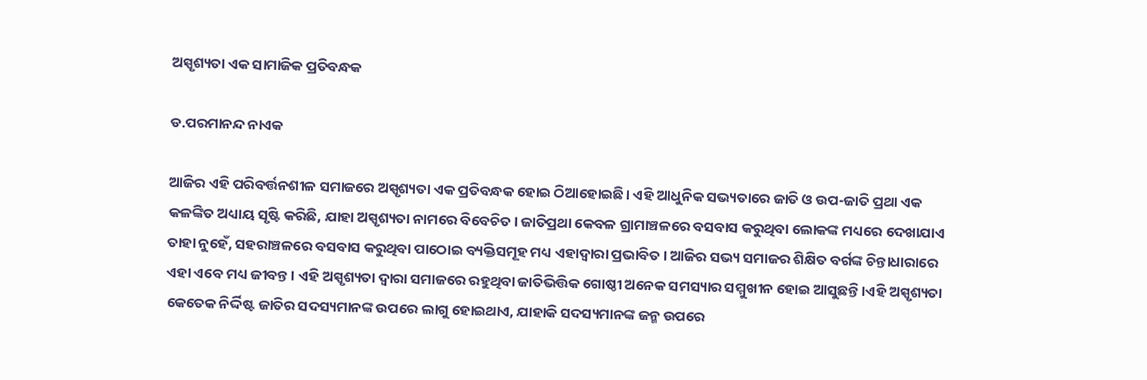ଅସ୍ପୃଶ୍ୟତା ଏକ ସାମାଜିକ ପ୍ରତିବନ୍ଧକ

ଡ.ପରମାନନ୍ଦ ନାଏକ

ଆଜିର ଏହି ପରିବର୍ତ୍ତନଶୀଳ ସମାଜରେ ଅସ୍ପୃଶ୍ୟତା ଏକ ପ୍ରତିବନ୍ଧକ ହୋଇ ଠିଆହୋଇଛି। ଏହି ଆଧୁନିକ ସଭ୍ୟତାରେ ଜାତି ଓ ଉପ-ଜାତି ପ୍ରଥା ଏକ କଳଙ୍କିତ ଅଧ୍ୟାୟ ସୃଷ୍ଟି କରିଛି, ଯାହା ଅସ୍ପୃଶ୍ୟତା ନାମରେ ବିବେଚିତ। ଜାତିପ୍ରଥା କେବଳ ଗ୍ରାମାଞ୍ଚଳରେ ବସବାସ କରୁଥିବା ଲୋକଙ୍କ ମଧ୍ୟରେ ଦେଖାଯାଏ ତାହା ନୁହେଁ, ସହରାଞ୍ଚଳରେ ବସବାସ କରୁଥିବା ପାଠୋଇ ବ୍ୟକ୍ତିସମୂହ ମଧ୍ୟ ଏହାଦ୍ୱାରା ପ୍ରଭାବିତ। ଆଜିର ସଭ୍ୟ ସମାଜର ଶିକ୍ଷିତ ବର୍ଗଙ୍କ ଚିନ୍ତାଧାରାରେ ଏହା ଏବେ ମଧ୍ୟ ଜୀବନ୍ତ। ଏହି ଅସ୍ପୃଶ୍ୟତା ଦ୍ୱାରା ସମାଜରେ ରହୁଥିବା ଜାତିଭିତ୍ତିକ ଗୋଷ୍ଠୀ ଅନେକ ସମସ୍ୟାର ସମ୍ମୁଖୀନ ହୋଇ ଆସୁଛନ୍ତି।ଏହି ଅସ୍ପୃଶ୍ୟତା କେତେକ ନିର୍ଦ୍ଦିଷ୍ଟ ଜାତିର ସଦସ୍ୟମାନଙ୍କ ଉପରେ ଲାଗୁ ହୋଇଥାଏ, ଯାହାକି ସଦସ୍ୟମାନଙ୍କ ଜନ୍ମ ଉପରେ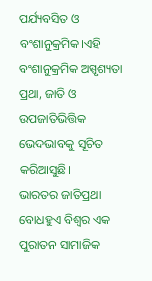ପର୍ଯ୍ୟବସିତ ଓ ବଂଶାନୁକ୍ରମିକ।ଏହି ବଂଶାନୁକ୍ରମିକ ଅସ୍ପୃଶ୍ୟତା ପ୍ରଥା, ଜାତି ଓ ଉପଜାତିଭିତ୍ତିକ ଭେଦଭାବକୁ ସୂଚିତ କରିଆସୁଛି।
ଭାରତର ଜାତିପ୍ରଥା ବୋଧହୁଏ ବିଶ୍ୱର ଏକ ପୁରାତନ ସାମାଜିକ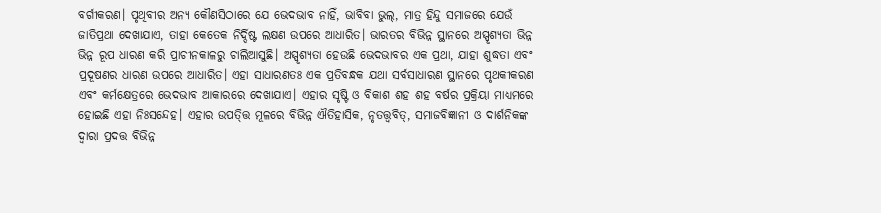ବର୍ଗୀକରଣ। ପୃଥିବୀର ଅନ୍ୟ କୌଣସିଠାରେ ଯେ ଭେଦଭାବ ନାହିଁ, ଭାବିବା ଭୁଲ୍‌, ମାତ୍ର ହିନ୍ଦୁ ସମାଜରେ ଯେଉଁ ଜାତିପ୍ରଥା ଦେଖାଯାଏ, ତାହା କେତେକ ନିର୍ଦ୍ଦିଷ୍ଟ ଲକ୍ଷଣ ଉପରେ ଆଧାରିତ। ଭାରତର ବିଭିନ୍ନ ସ୍ଥାନରେ ଅସ୍ପୃଶ୍ୟତା ଭିନ୍ନ ଭିନ୍ନ ରୂପ ଧାରଣ କରି ପ୍ରାଚୀନକାଳରୁ ଚାଲିଆସୁଛି। ଅସ୍ପୃଶ୍ୟତା ହେଉଛି ଭେଦଭାବର ଏକ ପ୍ରଥା, ଯାହା ଶୁଦ୍ଧତା ଏବଂ ପ୍ରଦୂଷଣର ଧାରଣ ଉପରେ ଆଧାରିତ। ଏହା ସାଧାରଣତଃ ଏକ ପ୍ରତିବନ୍ଧକ ଯଥା ସର୍ବସାଧାରଣ ସ୍ଥାନରେ ପୃଥକୀକରଣ ଏବଂ କର୍ମକ୍ଷେତ୍ରରେ ଭେଦଭାବ ଆକାରରେ ଦେଖାଯାଏ। ଏହାର ସୃଷ୍ଟି ଓ ବିକାଶ ଶହ ଶହ ବର୍ଷର ପ୍ରକ୍ରିୟା ମାଧ୍ୟମରେ ହୋଇଛି ଏହା ନିଃସନ୍ଦେହ। ଏହାର ଉପତ୍ତ୍ତି ମୂଳରେ ବିଭିନ୍ନ ଐତିହାସିକ, ନୃତତ୍ତ୍ୱବିତ୍‌, ସମାଜବିଜ୍ଞାନୀ ଓ ଦାର୍ଶନିକଙ୍କ ଦ୍ୱାରା ପ୍ରଦତ୍ତ ବିଭିନ୍ନ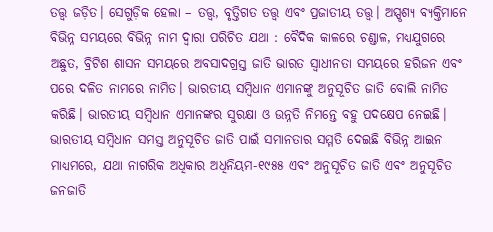ତତ୍ତ୍ୱ ଜଡ଼ିତ। ସେଗୁଡ଼ିକ ହେଲା – ତତ୍ତ୍ୱ, ବୃତ୍ତିଗତ ତତ୍ତ୍ୱ ଏବଂ ପ୍ରଜାତୀୟ ତତ୍ତ୍ୱ। ଅସ୍ପୃଶ୍ୟ ବ୍ୟକ୍ତିମାନେ ବିଭିନ୍ନ ସମୟରେ ବିଭିନ୍ନ ନାମ ଦ୍ୱାରା ପରିଚିତ ଯଥା : ବୈଦିକ କାଳରେ ଚଣ୍ଡାଳ, ମଧ୍ୟଯୁଗରେ ଅଛୁତ, ବ୍ରିଟିଶ ଶାସନ ସମୟରେ ଅବସାଦଗ୍ରସ୍ତ ଜାତି ଭାରତ ସ୍ବାଧୀନତା ସମୟରେ ହରିଜନ ଏବଂ ପରେ ଦଳିତ ନାମରେ ନାମିତ। ଭାରତୀୟ ସମ୍ବିଧାନ ଏମାନଙ୍କୁ ଅନୁସୂଚିତ ଜାତି ବୋଲି ନାମିତ କରିଛି। ଭାରତୀୟ ସମ୍ବିଧାନ ଏମାନଙ୍କର ସୁରକ୍ଷା ଓ ଉନ୍ନତି ନିମନ୍ତେ ବହୁ ପଦକ୍ଷେପ ନେଇଛି। ଭାରତୀୟ ସମ୍ବିଧାନ ସମସ୍ତ ଅନୁସୂଚିତ ଜାତି ପାଇଁ ସମାନତାର ସମ୍ମତି ଦେଇଛି ବିଭିନ୍ନ ଆଇନ ମାଧ୍ୟମରେ, ଯଥା ନାଗରିକ ଅଧିକାର ଅଧିନିୟମ-୧୯୫୫ ଏବଂ ଅନୁସୂଚିତ ଜାତି ଏବଂ ଅନୁସୂଚିତ ଜନଜାତି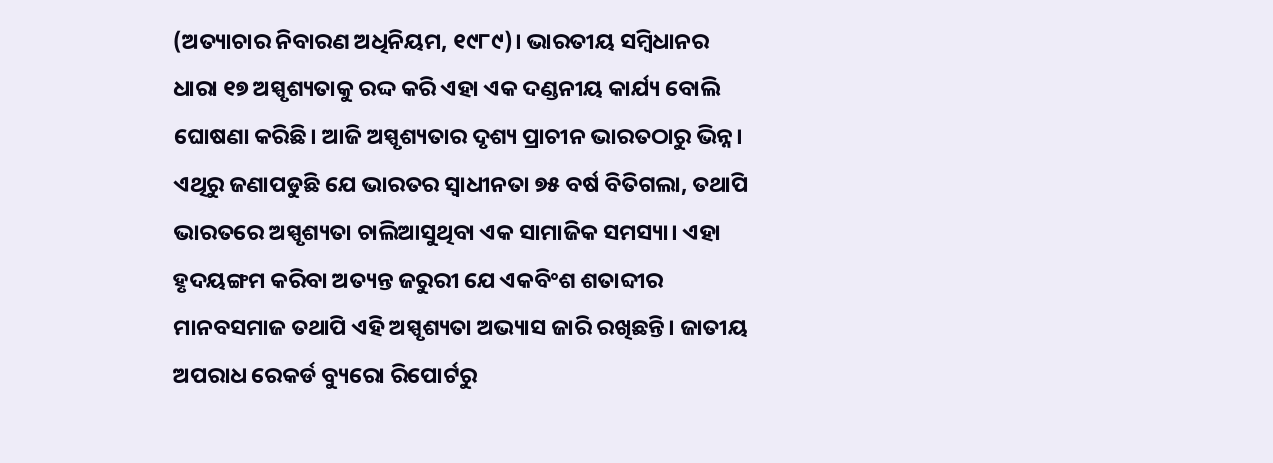(ଅତ୍ୟାଚାର ନିବାରଣ ଅଧିନିୟମ, ୧୯୮୯)। ଭାରତୀୟ ସମ୍ବିଧାନର ଧାରା ୧୭ ଅସ୍ପୃଶ୍ୟତାକୁ ରଦ୍ଦ କରି ଏହା ଏକ ଦଣ୍ଡନୀୟ କାର୍ଯ୍ୟ ବୋଲି ଘୋଷଣା କରିଛି। ଆଜି ଅସ୍ପୃଶ୍ୟତାର ଦୃଶ୍ୟ ପ୍ରାଚୀନ ଭାରତଠାରୁ ଭିନ୍ନ। ଏଥିରୁ ଜଣାପଡୁଛି ଯେ ଭାରତର ସ୍ବାଧୀନତା ୭୫ ବର୍ଷ ବିତିଗଲା, ତଥାପି ଭାରତରେ ଅସ୍ପୃଶ୍ୟତା ଚାଲିଆସୁଥିବା ଏକ ସାମାଜିକ ସମସ୍ୟା। ଏହା ହୃଦୟଙ୍ଗମ କରିବା ଅତ୍ୟନ୍ତ ଜରୁରୀ ଯେ ଏକବିଂଶ ଶତାବ୍ଦୀର ମାନବସମାଜ ତଥାପି ଏହି ଅସ୍ପୃଶ୍ୟତା ଅଭ୍ୟାସ ଜାରି ରଖିଛନ୍ତି। ଜାତୀୟ ଅପରାଧ ରେକର୍ଡ ବ୍ୟୁରୋ ରିପୋର୍ଟରୁ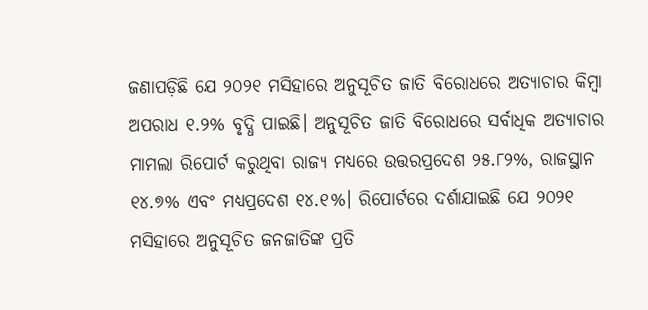ଜଣାପଡ଼ିଛି ଯେ ୨୦୨୧ ମସିହାରେ ଅନୁସୂଚିତ ଜାତି ବିରୋଧରେ ଅତ୍ୟାଚାର କିମ୍ବା ଅପରାଧ ୧.୨% ବୃଦ୍ଧି ପାଇଛି। ଅନୁସୂଚିତ ଜାତି ବିରୋଧରେ ସର୍ବାଧିକ ଅତ୍ୟାଚାର ମାମଲା ରିପୋର୍ଟ କରୁଥିବା ରାଜ୍ୟ ମଧ୍ୟରେ ଉତ୍ତରପ୍ରଦେଶ ୨୫.୮୨%, ରାଜସ୍ଥାନ ୧୪.୭% ଏବଂ ମଧ୍ୟପ୍ରଦେଶ ୧୪.୧%। ରିପୋର୍ଟରେ ଦର୍ଶାଯାଇଛି ଯେ ୨୦୨୧ ମସିହାରେ ଅନୁସୂଚିତ ଜନଜାତିଙ୍କ ପ୍ରତି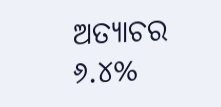ଅତ୍ୟାଚର ୬.୪%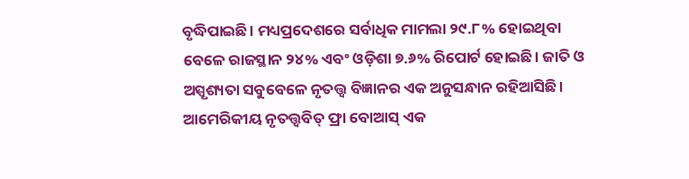ବୃଦ୍ଧିପାଇଛି। ମଧ୍ୟପ୍ରଦେଶରେ ସର୍ବାଧିକ ମାମଲା ୨୯.୮% ହୋଇଥିବା ବେଳେ ରାଜସ୍ଥାନ ୨୪% ଏବଂ ଓଡ଼ିଶା ୭.୬% ରିପୋର୍ଟ ହୋଇଛି। ଜାତି ଓ ଅସ୍ପୃଶ୍ୟତା ସବୁବେଳେ ନୃତତ୍ତ୍ୱ ବିଜ୍ଞାନର ଏକ ଅନୁସନ୍ଧାନ ରହିଆସିଛି। ଆମେରିକୀୟ ନୃତତ୍ତ୍ୱବିତ୍‌ ଫ୍ରା ବୋଆସ୍‌ ଏକ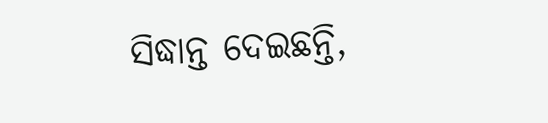ସିଦ୍ଧାନ୍ତ ଦେଇଛନ୍ତି,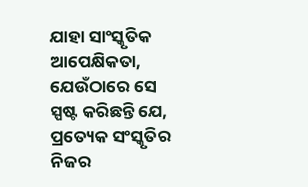ଯାହା ସାଂସ୍କୃତିକ ଆପେକ୍ଷିକତା, ଯେଉଁଠାରେ ସେ ସ୍ପଷ୍ଟ କରିଛନ୍ତି ଯେ, ପ୍ରତ୍ୟେକ ସଂସ୍କୃତିର ନିଜର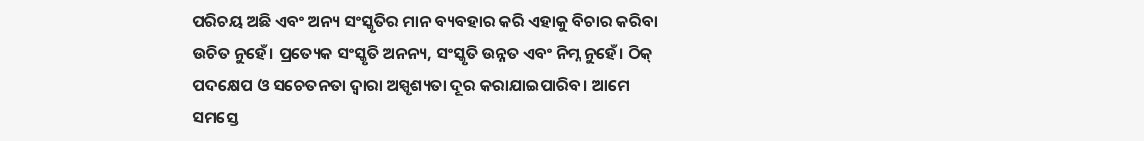ପରିଚୟ ଅଛି ଏବଂ ଅନ୍ୟ ସଂସ୍କୃତିର ମାନ ବ୍ୟବହାର କରି ଏହାକୁ ବିଚାର କରିବା ଉଚିତ ନୁହେଁ। ପ୍ରତ୍ୟେକ ସଂସ୍କୃତି ଅନନ୍ୟ, ସଂସ୍କୃତି ଉନ୍ନତ ଏବଂ ନିମ୍ନ ନୁହେଁ। ଠିକ୍‌ ପଦକ୍ଷେପ ଓ ସଚେତନତା ଦ୍ୱାରା ଅସ୍ପୃଶ୍ୟତା ଦୂର କରାଯାଇପାରିବ। ଆମେ ସମସ୍ତେ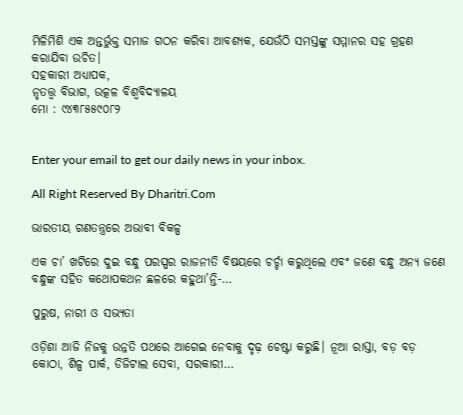ମିଳିମିଶି ଏକ ଅନ୍ତର୍ଭୁକ୍ତ ସମାଜ ଗଠନ କରିବା ଆବଶ୍ୟକ, ଯେଉଁଠି ସମସ୍ତଙ୍କୁ ସମ୍ମାନର ସହ ଗ୍ରହଣ କରାଯିବା ଉଚିତ।
ସହକାରୀ ଅଧ୍ୟାପକ,
ନୃତତ୍ତ୍ୱ ବିଭାଗ, ଉତ୍କଳ ବିଶ୍ୱବିଦ୍ୟାଳୟ
ମୋ : ୯୪୩୮୫୫୯୦୮୨


Enter your email to get our daily news in your inbox.

All Right Reserved By Dharitri.Com

ଭାରତୀୟ ଗଣତନ୍ତ୍ରରେ ଅଭାବୀ ବିକଳ୍ପ

ଏକ ଚା’ ଖଟିରେ ଦୁଇ ବନ୍ଧୁ ପରସ୍ପର ରାଜନୀତି ବିଷୟରେ ଚର୍ଚ୍ଚା କରୁଥିଲେ ଏବଂ ଜଣେ ବନ୍ଧୁ ଅନ୍ୟ ଜଣେ ବନ୍ଧୁଙ୍କ ସହିତ କଥୋପକଥନ ଛଳରେ କହୁଥା’ନ୍ତି-…

ପୁରୁଷ, ନାରୀ ଓ ସଭ୍ୟତା

ଓଡ଼ିଶା ଆଜି ନିଜକୁ ଉନ୍ନତି ପଥରେ ଆଗେଇ ନେବାକୁ ଦୃଢ଼ ଚେଷ୍ଟା କରୁଛି। ନୂଆ ରାସ୍ତା, ବଡ଼ ବଡ଼ କୋଠା, ଶିଳ୍ପ ପାର୍କ, ଡିଜିଟାଲ ସେବା, ସରକାରୀ…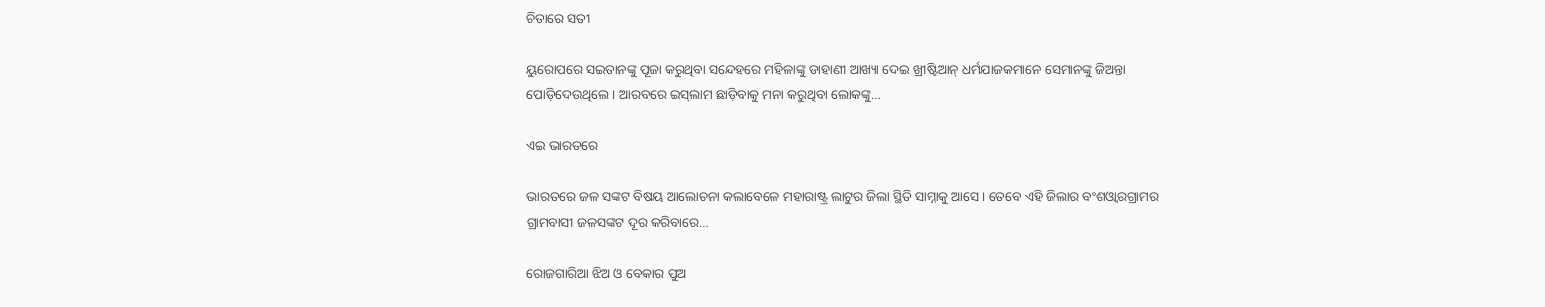ଚିତାରେ ସତୀ

ୟୁରୋପରେ ସଇତାନଙ୍କୁ ପୂଜା କରୁଥିବା ସନ୍ଦେହରେ ମହିଳାଙ୍କୁ ଡାହାଣୀ ଆଖ୍ୟା ଦେଇ ଖ୍ରୀଷ୍ଟିଆନ୍‌ ଧର୍ମଯାଜକମାନେ ସେମାନଙ୍କୁ ଜିଅନ୍ତା ପୋଡ଼ିଦେଉଥିଲେ। ଆରବରେ ଇସ୍‌ଲାମ ଛାଡ଼ିବାକୁ ମନା କରୁଥିବା ଲୋକଙ୍କୁ…

ଏଇ ଭାରତରେ

ଭାରତରେ ଜଳ ସଙ୍କଟ ବିଷୟ ଆଲୋଚନା କଲାବେଳେ ମହାରାଷ୍ଟ୍ର ଲାଟୁର ଜିଲା ସ୍ଥିତି ସାମ୍ନାକୁ ଆସେ। ତେବେ ଏହି ଜିଲାର ବଂଶଓ୍ବାରଗ୍ରାମର ଗ୍ରାମବାସୀ ଜଳସଙ୍କଟ ଦୂର କରିବାରେ…

ରୋଜଗାରିଆ ଝିଅ ଓ ବେକାର ପୁଅ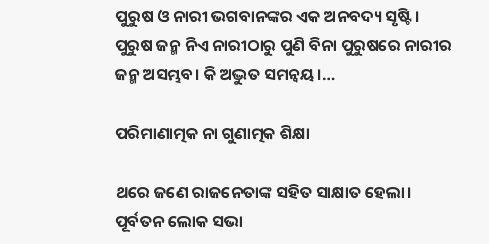ପୁରୁଷ ଓ ନାରୀ ଭଗବାନଙ୍କର ଏକ ଅନବଦ୍ୟ ସୃଷ୍ଟି। ପୁରୁଷ ଜନ୍ମ ନିଏ ନାରୀଠାରୁ ପୁଣି ବିନା ପୁରୁଷରେ ନାରୀର ଜନ୍ମ ଅସମ୍ଭବ। କି ଅଦ୍ଭୁତ ସମନ୍ବୟ।…

ପରିମାଣାତ୍ମକ ନା ଗୁଣାତ୍ମକ ଶିକ୍ଷା

ଥରେ ଜଣେ ରାଜନେତାଙ୍କ ସହିତ ସାକ୍ଷାତ ହେଲା। ପୂର୍ବତନ ଲୋକ ସଭା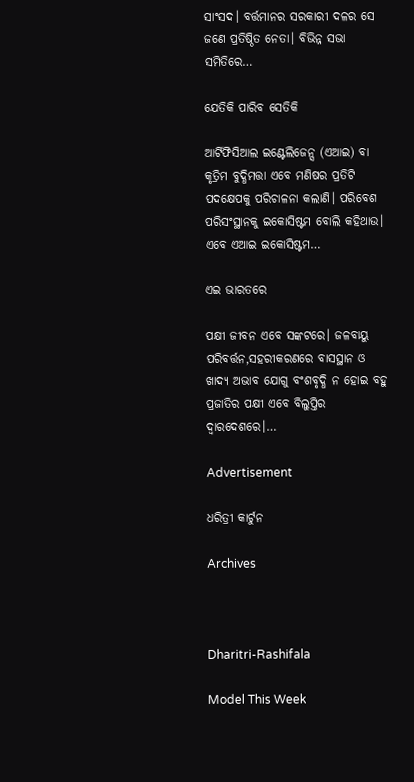ସାଂସଦ। ବର୍ତ୍ତମାନର ସରକାରୀ ଦଳର ସେ ଜଣେ ପ୍ରତିଷ୍ଠିତ ନେତା। ବିଭିନ୍ନ ସଭା ସମିତିରେ…

ଯେତିକି ପାରିବ ସେତିକି

ଆର୍ଟିଫିସିଆଲ ଇଣ୍ଟେଲିଜେନ୍ସ (ଏଆଇ) ବା କୃତ୍ରିମ ବୁଦ୍ଧିମତ୍ତା ଏବେ ମଣିଷର ପ୍ରତିଟି ପଦକ୍ଷେପକୁ ପରିଚାଳନା କଲାଣି। ପରିବେଶ ପରିସଂସ୍ଥାନକୁ ଇକୋସିଷ୍ଟମ ବୋଲି କହିଥାଉ। ଏବେ ଏଆଇ ଇକୋସିଷ୍ଟମ…

ଏଇ ଭାରତରେ

ପକ୍ଷୀ ଜୀବନ ଏବେ ସଙ୍କଟରେ। ଜଳବାୟୁ ପରିବର୍ତ୍ତନ,ସହରୀକରଣରେ ବାସସ୍ଥାନ ଓ ଖାଦ୍ୟ ଅଭାବ ଯୋଗୁ ବଂଶବୃଦ୍ଧି ନ ହୋଇ ବହୁ ପ୍ରଜାତିର ପକ୍ଷୀ ଏବେ ବିଲୁପ୍ତିର ଦ୍ୱାରଦେଶରେ।…

Advertisement

ଧରିତ୍ରୀ କାର୍ଟୁନ

Archives



Dharitri-Rashifala

Model This Week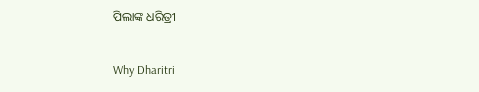ପିଲାଙ୍କ ଧରିତ୍ରୀ

Why Dharitri